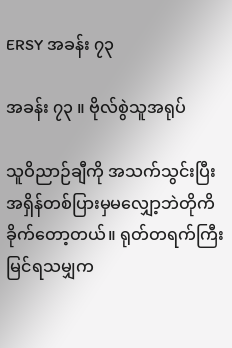ERSY အခန်း ၇၃

အခန်း ၇၃ ။ ဗိုလ်စွဲသူအရုပ်

သူဝိညာဉ်ချီကို အသက်သွင်းပြီး အရှိန်တစ်ပြားမှမလျှော့ဘဲတိုကိခိုက်တော့တယ်။ ရုတ်တရက်ကြီး မြင်ရသမျှက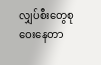လျှပ်စီးတွေစုဝေးနေတာ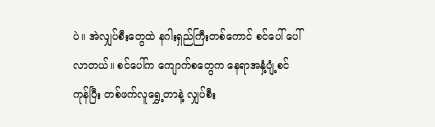ပဲ။ အဲလျှပ်စီးတွေထဲ နဂါးရှည်ကြီးတစ်ကောင် စင်ပေါ် ပေါ်လာတယ်။ စင်ပေါ်က ကျောက်စတွေက နေရာအနှံ့ပျံ့စင်ကုန်ပြီး တစ်ဖက်လူရွှေ့တာနဲ့ လျှပ်စီး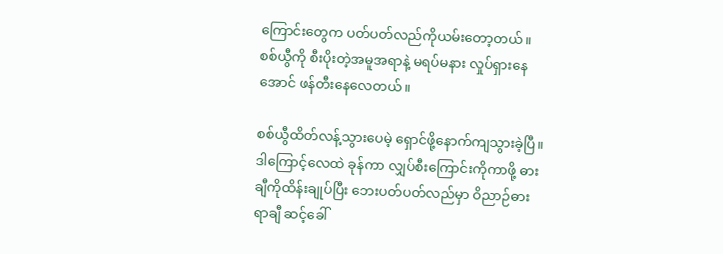ကြောင်းတွေက ပတ်ပတ်လည်ကိုယမ်းတော့တယ်။ စစ်ယွီကို စီးပိုးတဲ့အမူအရာနဲ့ မရပ်မနား လှုပ်ရှားနေအောင် ဖန်တီးနေလေတယ်။

စစ်ယွီထိတ်လန့်သွားပေမဲ့ ရှောင်ဖို့နောက်ကျသွားခဲ့ပြီ။ ဒါကြောင့်လေထဲ ခုန်ကာ လျှပ်စီးကြောင်းကိုကာဖို့ ဓားချီကိုထိန်းချုပ်ပြီး ဘေးပတ်ပတ်လည်မှာ ဝိညာဉ်ဓားရာချီ ဆင့်ခေါ်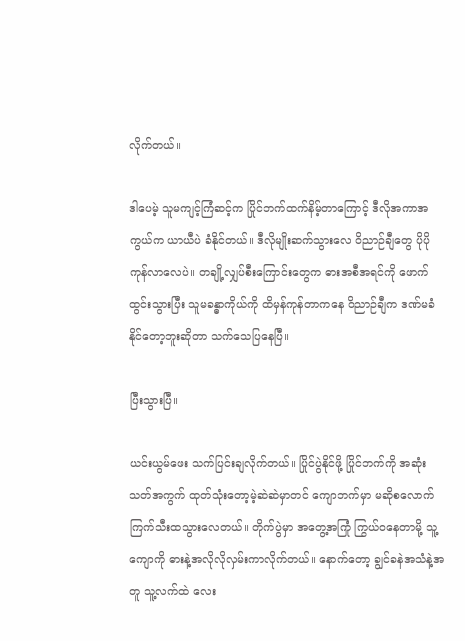လိုက်တယ်။

ဒါပေမဲ့ သူမကျင့်ကြံဆင့်က ပြိုင်ဘက်ထက်နိမ့်တာကြောင့် ဒီလိုအကာအကွယ်က ယာယီပဲ ခံနိုင်တယ်။ ဒီလိုမျိုးဆက်သွားလေ ဝိညာဉ်ချီတွေ ပိုပိုကုန်လာလေပဲ။ တချို့လျှပ်စီးကြောင်းတွေက ဓားအစီအရင်ကို ဖောက်ထွင်းသွားပြီး သူမခန္ဓာကိုယ်ကို ထိမှန်ကုန်တာကနေ ဝိညာဉ်ချီက ဒဏ်မခံနိုင်တော့ဘူးဆိုတာ သက်သေပြနေပြီ။

ပြီးသွားပြီ။

ယင်းယွမ်ဖေး သက်ပြင်းချလိုက်တယ်။ ပြိုင်ပွဲနိုင်ဖို့ ပြိုင်ဘက်ကို အဆုံးသတ်အကွက် ထုတ်သုံးတော့မဲ့ဆဲဆဲမှာတင် ကျောဘက်မှာ မဆိုစလောက် ကြက်သီးထသွားလေတယ်။ တိုက်ပွဲမှာ အတွေ့အကြုံ ကြွယ်ဝနေတာမို့ သူ့ကျောကို ဓားနဲ့အလိုလိုလှမ်းကာလိုက်တယ်။ နောက်တော့ ချွင်ခနဲအသံနဲ့အတူ သူ့လက်ထဲ လေး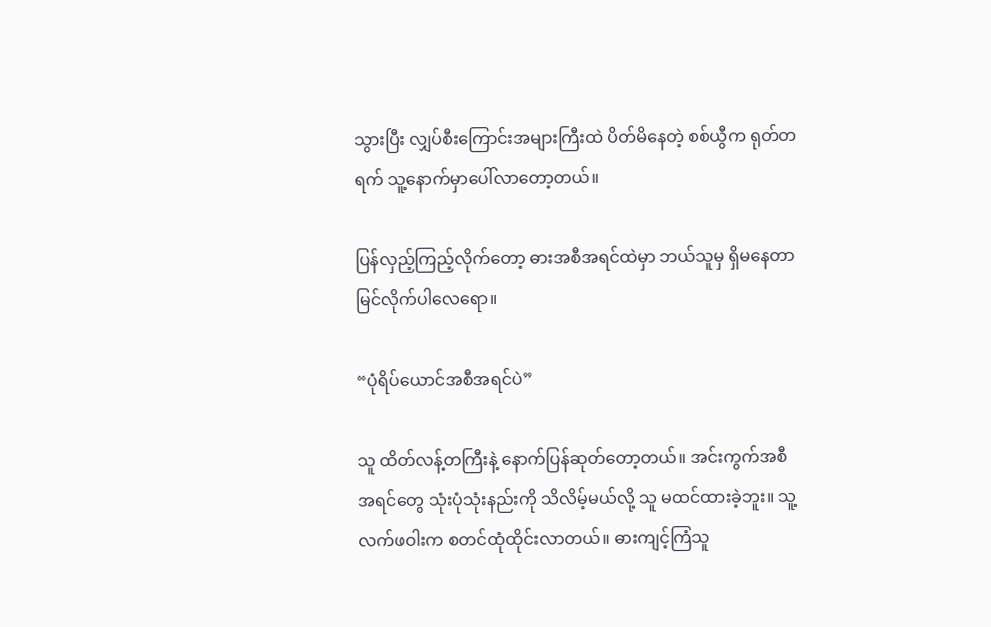သွားပြီး လျှပ်စီးကြောင်းအများကြီးထဲ ပိတ်မိနေတဲ့ စစ်ယွီက ရုတ်တရက် သူ့နောက်မှာပေါ်လာ‌တော့တယ်။

ပြန်လှည့်ကြည့်လိုက်တော့ ဓားအစီအရင်ထဲမှာ ဘယ်သူမှ ရှိမနေတာ မြင်လိုက်ပါလေရော။

“ပုံရိပ်ယောင်အစီအရင်ပဲ”

သူ ထိတ်လန့်တကြီးနဲ့ နောက်ပြန်ဆုတ်တော့တယ်။ အင်းကွက်အစီအရင်တွေ သုံးပုံသုံးနည်းကို သိလိမ့်မယ်လို့ သူ မထင်ထားခဲ့ဘူး။ သူ့လက်ဖဝါးက စတင်ထုံထိုင်းလာတယ်။ ဓားကျင့်ကြံသူ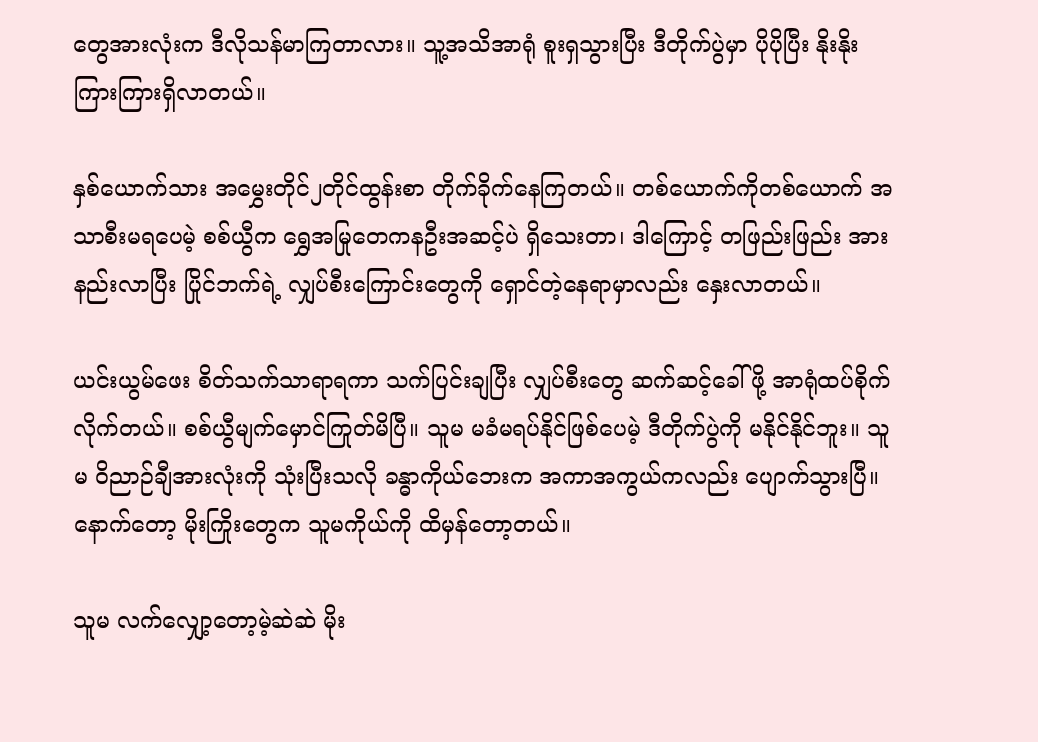တွေအားလုံးက ဒီလိုသန်မာကြတာလား။ သူ့အသိအာရုံ စူးရှသွားပြီး ဒီတိုက်ပွဲမှာ ပိုပိုပြီး နိုးနိုးကြားကြားရှိလာတယ်။

နှစ်ယောက်သား အမွှေးတိုင်၂တိုင်ထွန်းစာ တိုက်ခိုက်နေကြတယ်။ တစ်ယောက်ကိုတစ်ယောက် အသာစီးမရပေမဲ့ စစ်ယွီက ရွှေအမြုတေကနဦးအဆင့်ပဲ ရှိသေးတာ၊ ဒါကြောင့် တဖြည်းဖြည်း အားနည်းလာပြီး ပြိုင်ဘက်ရဲ့ လျှပ်စီးကြောင်းတွေကို ရှောင်တဲ့နေရာမှာလည်း နှေးလာတယ်။

ယင်းယွမ်ဖေး စိတ်သက်သာရာရကာ သက်ပြင်းချပြီး လျှပ်စီးတွေ ဆက်ဆင့်ခေါ်ဖို့ အာရုံထပ်စိုက်လိုက်တယ်။ စစ်ယွီမျက်မှောင်ကြုတ်မိပြီ။ သူမ မခံမရပ်နိုင်ဖြစ်ပေမဲ့ ဒီတိုက်ပွဲကို မနိုင်နိုင်ဘူး။ သူမ ဝိညာဉ်ချီအားလုံးကို သုံးပြီးသလို ခန္ဓာကိုယ်ဘေးက အကာအကွယ်ကလည်း ပျောက်သွားပြီ။ နောက်တော့ မိုးကြိုးတွေက သူမကိုယ်ကို ထိမှန်တော့တယ်။

သူမ လက်‌လျှော့တော့မဲ့ဆဲဆဲ မိုး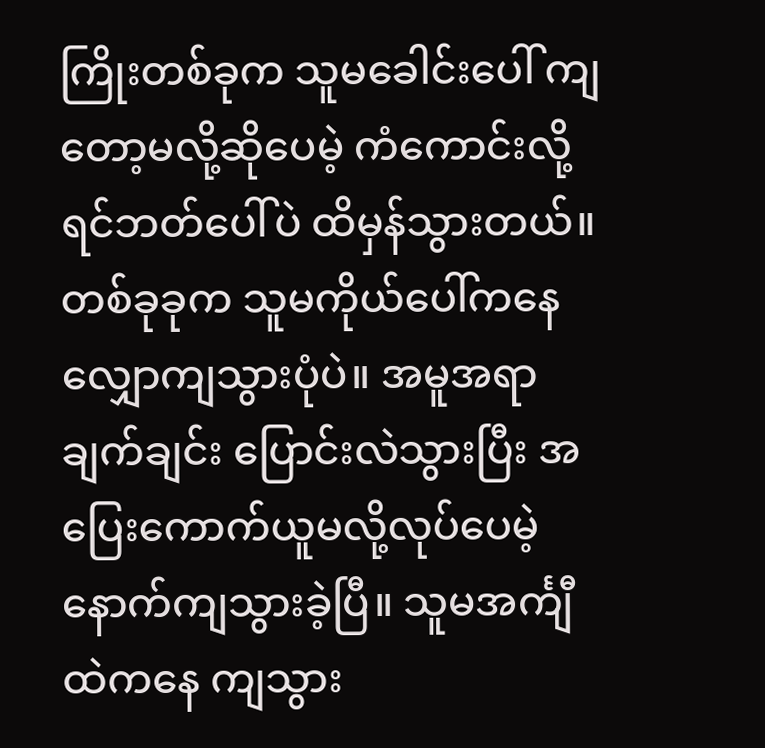ကြိုးတစ်ခုက သူမခေါင်းပေါ် ကျတော့မလို့ဆိုပေမဲ့ ကံကောင်းလို့ ရင်ဘတ်ပေါ်ပဲ ထိမှန်သွားတယ်။ တစ်ခုခုက သူမကိုယ်ပေါ်ကနေ လျှောကျသွားပုံပဲ။ အမူအရာ ချက်ချင်း ပြောင်းလဲသွားပြီး အပြေးကောက်ယူမလို့လုပ်ပေမဲ့ နောက်ကျသွားခဲ့ပြီ။ သူမအင်္ကျီထဲကနေ ကျသွား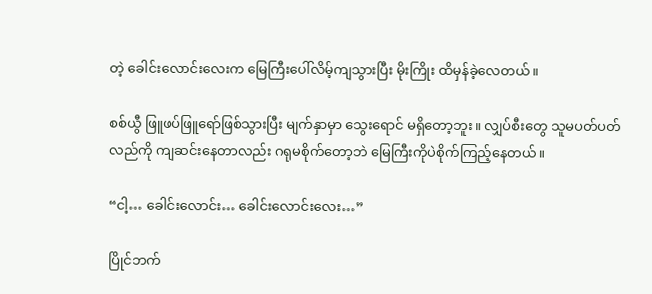တဲ့ ခေါင်းလောင်းလေးက မြေကြီးပေါ်လိမ့်ကျသွားပြီး မိုးကြိုး ထိမှန်ခဲ့လေတယ်။

စစ်ယွီ ဖြူဖပ်ဖြူရော်ဖြစ်သွားပြီး မျက်နှာမှာ သွေးရောင် မရှိတော့ဘူး။ လျှပ်စီးတွေ သူမပတ်ပတ်လည်ကို ကျဆင်းနေတာလည်း ဂရုမစိုက်တော့ဘဲ မြေကြီးကိုပဲစိုက်ကြည့်နေတယ်။

“ငါ့… ခေါင်းလောင်း… ခေါင်းလောင်းလေး…”

ပြိုင်ဘက်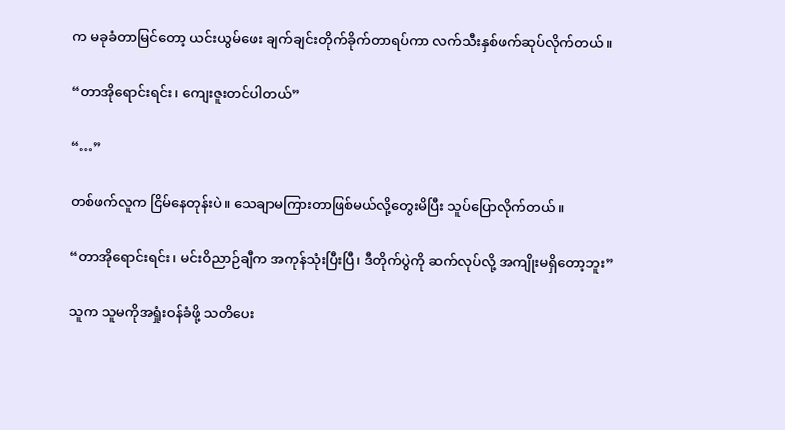က မခုခံတာမြင်တော့ ယင်းယွမ်‌ဖေး ချက်ချင်းတိုက်ခိုက်တာရပ်ကာ လက်သီးနှစ်ဖက်ဆုပ်လိုက်တယ်။

“တာအိုရောင်းရင်း‌၊ ကျေးဇူးတင်ပါတယ်”

“…”

တစ်ဖက်လူက ငြိမ်နေတုန်းပဲ။ သေချာမကြားတာဖြစ်မယ်လို့တွေးမိပြီး သူပ်ပြောလိုက်တယ်။

“တာအိုရောင်းရင်း၊ မင်းဝိညာဉ်ချီက အကုန်သုံးပြီးပြီ၊ ဒီတိုက်ပွဲကို ဆက်လုပ်လို့ အကျိုးမရှိတော့ဘူး”

သူက သူမကိုအရှုံးဝန်ခံဖို့ သတိပေး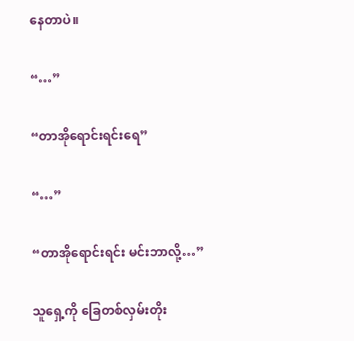နေတာပဲ။

“…”

“တာအိုရောင်းရင်းရေ”

“…”

“တာအိုရောင်းရင်း မင်းဘာလို့…”

သူရှေ့ကို ခြေတစ်လှမ်းတိုး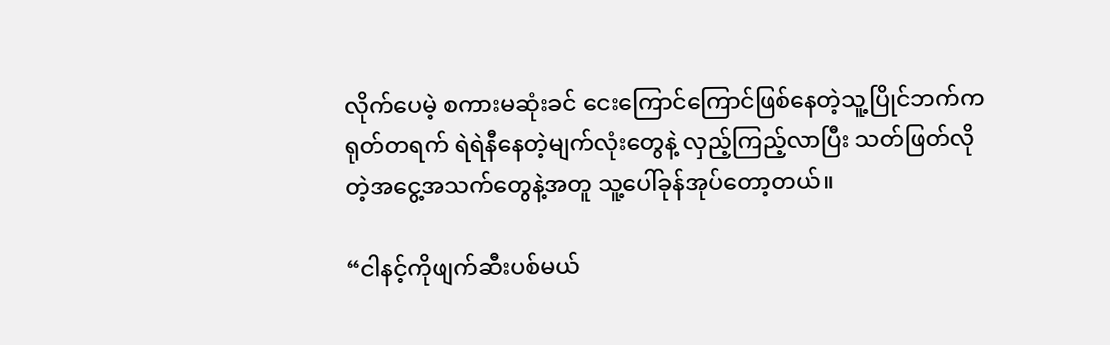လိုက်ပေမဲ့ စကားမဆုံးခင် ငေးကြောင်ကြောင်ဖြစ်နေတဲ့သူ့ပြိုင်ဘက်က ရုတ်တရက် ရဲရဲနီနေတဲ့မျက်လုံးတွေနဲ့ လှည့်ကြည့်လာပြီး သတ်ဖြတ်လိုတဲ့အငွေ့အသက်တွေနဲ့အတူ သူ့ပေါ်‌ခုန်အုပ်တော့တယ်။

“ငါနင့်ကိုဖျက်ဆီးပစ်မယ်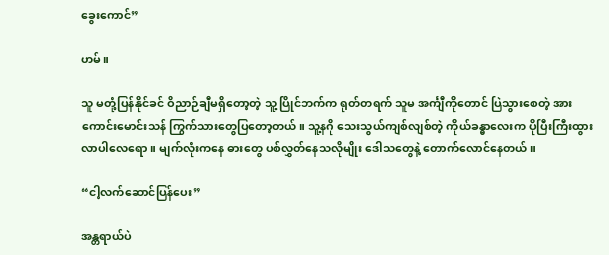ခွေးကောင်”

ဟမ်။

သူ မတုံ့ပြန်နိုင်ခင် ဝိညာဉ်ချီမရှိတော့တဲ့ သူ့ပြိုင်ဘက်က ရုတ်တရက် သူမ အင်္ကျီကိုတောင် ပြဲသွားစေတဲ့ အားကောင်းမောင်းသန် ကြွက်သားတွေပြတော့တယ်။ သူ့နဂို သေးသွယ်ကျစ်လျစ်တဲ့ ကိုယ်ခန္ဓာလေးက ပိုပြီးကြီးထွားလာပါလေရော။ မျက်လုံးကနေ ဓားတွေ ပစ်လွှတ်နေသလိုမျိုး ဒေါသတွေနဲ့ တောက်လောင်နေတယ်။

“ငါ့လက်ဆောင်ပြန်ပေး”

အန္တရာယ်ပဲ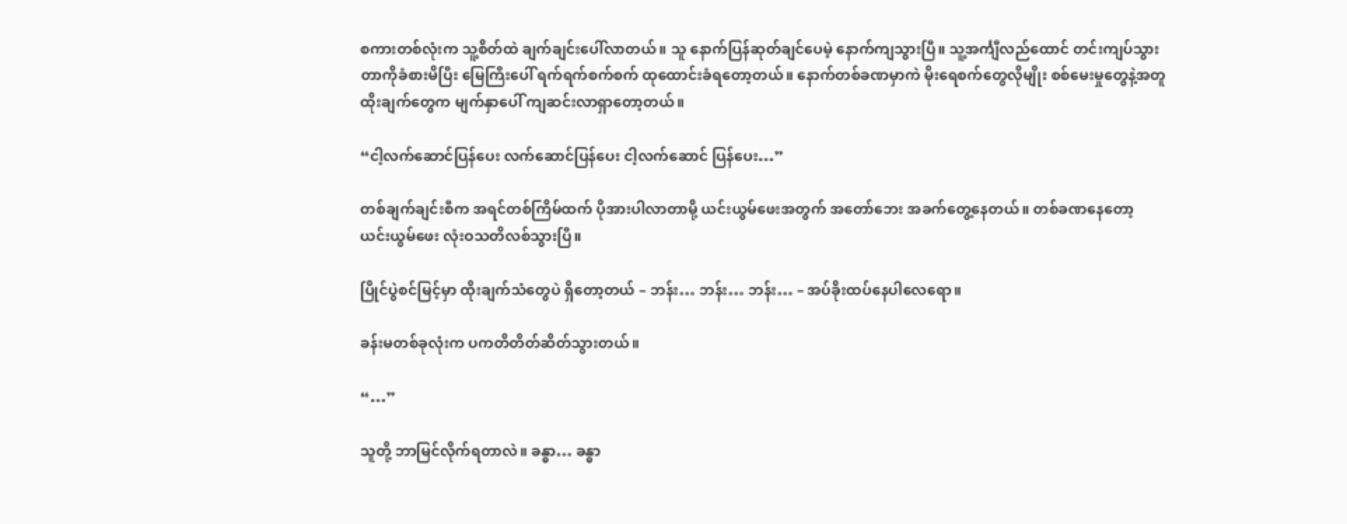စကားတစ်လုံးက သူ့စိတ်ထဲ ချက်ချင်းပေါ်လာတယ်။ သူ နောက်ပြန်ဆုတ်ချင်ပေမဲ့ နောက်ကျသွားပြီ။ သူ့အင်္ကျီလည်ထောင် တင်းကျပ်သွားတာကိုခံစားမိပြီး မြေကြီးပေါ် ရက်ရက်စက်စက် ထုထောင်းခံရတော့တယ်။ နောက်တစ်ခဏမှာကဲ မိုးရေစက်တွေလိုမျိုး စစ်မေးမှုတွေနဲ့အတူ ထိုးချက်တွေက မျက်နှာပေါ် ကျဆင်းလာရှာတော့တယ်။

“ငါ့လက်ဆောင်ပြန်ပေး လက်ဆောင်ပြန်ပေး ငါ့လက်ဆောင် ပြန်ပေး…”

တစ်ချက်ချင်းစီက အရင်တစ်ကြိမ်ထက် ပိုအားပါလာတာမို့ ယင်းယွမ်ဖေးအတွက် အတော်ဘေး အခက်တွေ့နေတယ်။ တစ်ခဏနေတော့ ယင်းယွမ်ဖေး လုံးဝသတိလစ်သွားပြီ။

ပြိုင်ပွဲစင်မြင့်မှာ ထိုးချက်သံတွေပဲ ရှိတော့တယ် – ဘန်း… ဘန်း… ဘန်း… – အပ်ခိုးထပ်နေပါလေရော။

ခန်းမတစ်ခုလုံးက ပကတိ‌တိတ်ဆိတ်သွားတယ်။

“…”

သူတို့ ဘာမြင်လိုက်ရတာလဲ။ ခန္ဓာ… ခန္ဓာ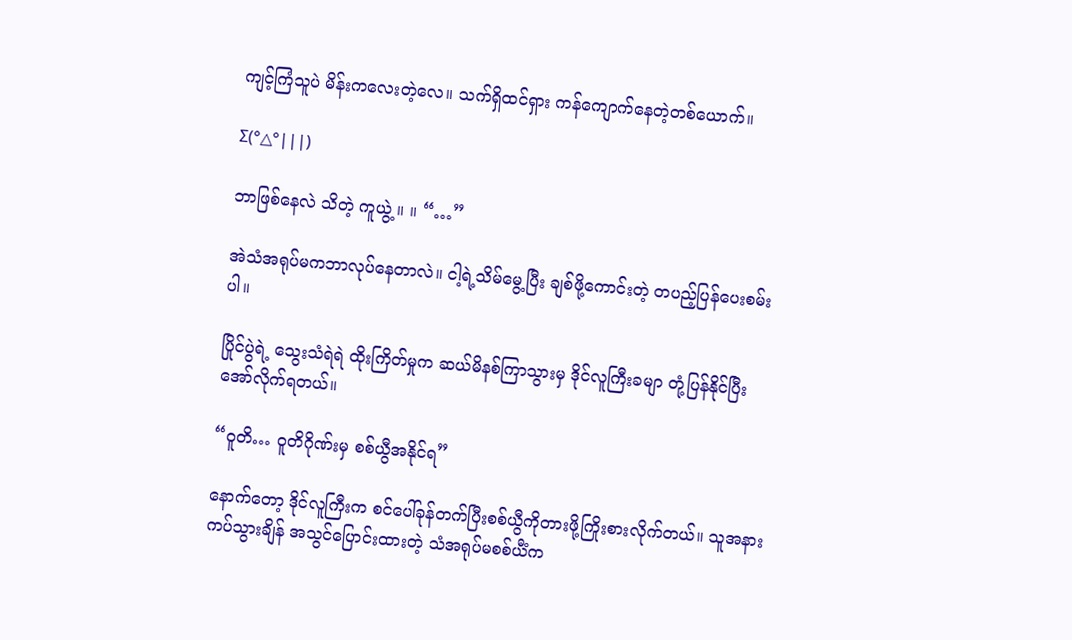ကျင့်ကြံသူပဲ မိန်းကလေး‌တဲ့လေ။ သက်ရှိထင်ရှား ကန်ကျောက်နေတဲ့တစ်ယောက်။

Σ(°△°|||)

ဘာဖြစ်နေလဲ သိတဲ့ ကူယွဲ့ ။ ။ “…”

အဲသံအရုပ်မကဘာလုပ်နေတာလဲ။ ငါ့ရဲ့သိမ်မွေ့ပြီး ချစ်ဖို့ကောင်းတဲ့ တပည့်ပြန်ပေးစမ်းပါ။

ပြိုင်ပွဲရဲ့ သွေးသံရဲရဲ ထိုးကြိတ်မှုက ဆယ်မိနစ်ကြာသွားမှ ဒိုင်လူကြီးခမျာ တုံ့ပြန်နိုင်ပြီး အော်လိုက်ရတယ်။

“ဝူတိ… ဝူတိဂိုဏ်းမှ စစ်ယွီအနိုင်ရ”

နောက်တော့ ဒိုင်လူကြီးက စင်ပေါ်ခုန်တက်ပြီးစစ်ယွီကိုတားဖို့ကြိုးစားလိုက်တယ်။ သူအနားကပ်သွားချိန် အသွင်ပြောင်းထားတဲ့ သံအရုပ်မစစ်ယီံက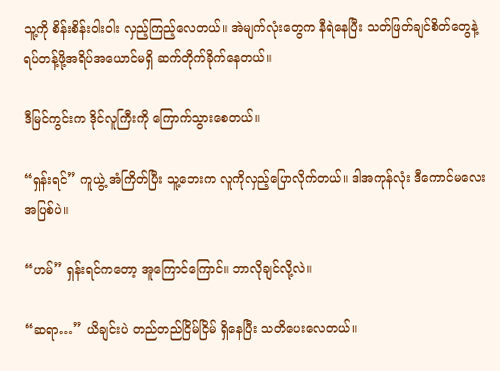သူ့ကို စိန်းစိန်းဝါးဝါး လှည့်ကြည့်လေတယ်။ အဲမျက်လုံးတွေက နီရဲနေပြီး သတ်ဖြတ်ချင်စိတ်တွေနဲ့ ရပ်တန့်ဖို့အရိပ်အယောင်မရှိ ဆက်တိုက်ခိုက်နေတယ်။

ဒီမြင်ကွင်းက ဒိုင်လူကြီးကို ကြောက်သွားစေတယ်။

“ရှန်းရင်” ကူယွဲ့ အံကြိတ်ပြီး သူ့ဘေးက လူကိုလှည့်ပြောလိုက်တယ်။ ဒါအကုန်လုံး ဒီကောင်မလေးအပြစ်ပဲ။

“ဟမ်” ရှန်းရင်ကတော့ အူကြောင်ကြောင်။ ဘာလိုချင်လို့လဲ။

“ဆရာ…” ယိချင်းပဲ တည်တည်ငြိမ်ငြိမ် ရှိနေပြီး သတိပေးလေတယ်။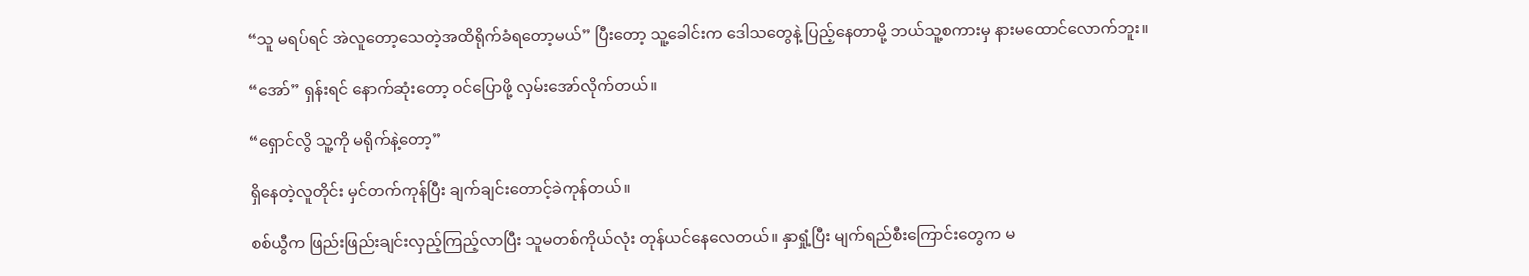“သူ မရပ်ရင် အဲလူတော့သေတဲ့အထိရိုက်ခံရတော့မယ်” ပြီးတော့ သူ့ခေါင်းက ဒေါသတွေနဲ့ ပြည့်နေတာမို့ ဘယ်သူ့စကားမှ နားမထောင်လောက်ဘူး။

“အော်” ရှန်းရင် နောက်ဆုံးတော့ ဝင်ပြောဖို့ လှမ်းအော်လိုက်တယ်။

“ရှောင်လွိ သူ့ကို မရိုက်နဲ့တော့”

ရှိနေတဲ့လူတိုင်း မှင်တက်ကုန်ပြီး ချက်ချင်းတောင့်ခဲကုန်တယ်။

စစ်ယွီက ဖြည်းဖြည်းချင်းလှည့်ကြည့်လာပြီး သူမတစ်ကိုယ်လုံး တုန်ယင်နေလေတယ်။ နှာရှုံ့ပြီး မျက်ရည်စီးကြောင်းတွေက မ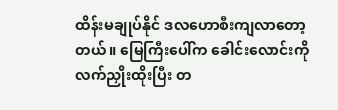ထိန်းမချုပ်နိုင် ဒလဟောစီးကျလာတော့တယ်။ မြေကြီးပေါ်က ခေါင်းလောင်းကို လက်ညှိုးထိုးပြီး တ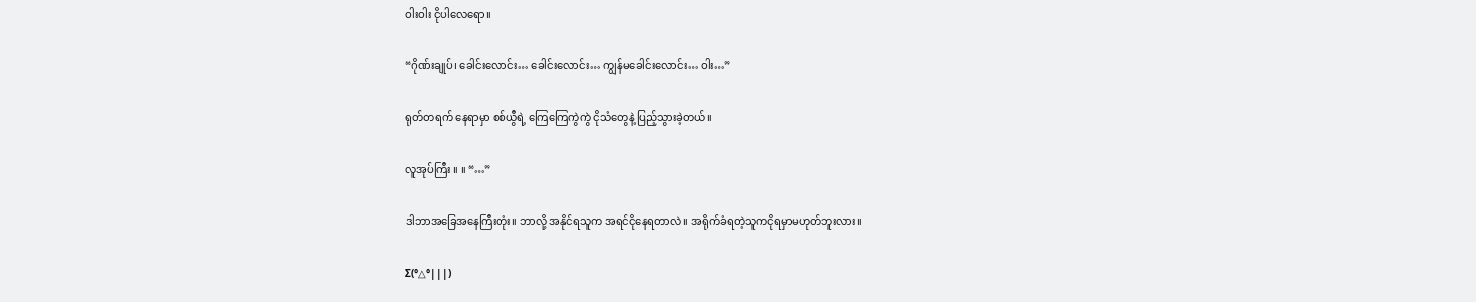ဝါးဝါး ငိုပါလေရော။

“ဂိုဏ်းချုပ်၊ ခေါင်းလောင်း… ခေါင်းလောင်း… ကျွန်မခေါင်းလောင်း… ဝါး…”

ရုတ်တရက် နေရာမှာ စစ်ယွီရဲ့ ကြေကြေကွဲကွဲ ငိုသံတွေနဲ့ ပြည့်သွားခဲ့တယ်။

လူအုပ်ကြီး ။ ။ “…”

ဒါဘာအခြေအနေကြီးတုံး။ ဘာလို့ အနိုင်ရသူက အရင်ငိုနေရတာလဲ။ အရိုက်ခံရတဲ့သူကငိုရမှာမဟုတ်ဘူးလား။

Σ(°△°|||)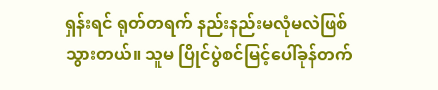ရှန်းရင် ရုတ်တရက် နည်းနည်းမလုံမလဲဖြစ်သွားတယ်။ သူမ ပြိုင်ပွဲစင်မြင့်ပေါ်ခုန်တက်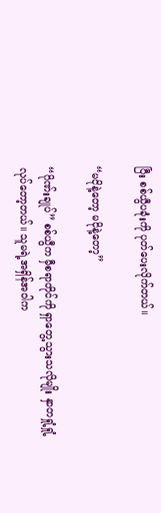ပြီး စစ်ယွီပခုံးကို ပုတ်ပေးလိုက်တယ်။

“မငိုနဲ့တော့ မငိုနဲ့တော့”

“ဂိုဏ်းချုပ်” စစ်ယွီက မှီစရာတိုင်ကို‌ ရှာတွေ့သွားသလိုမျိုး နှာတရှုံ့ရှုံ့လုပ်တော့တယ်။ သူမရဲ့အရှိန်အဝါက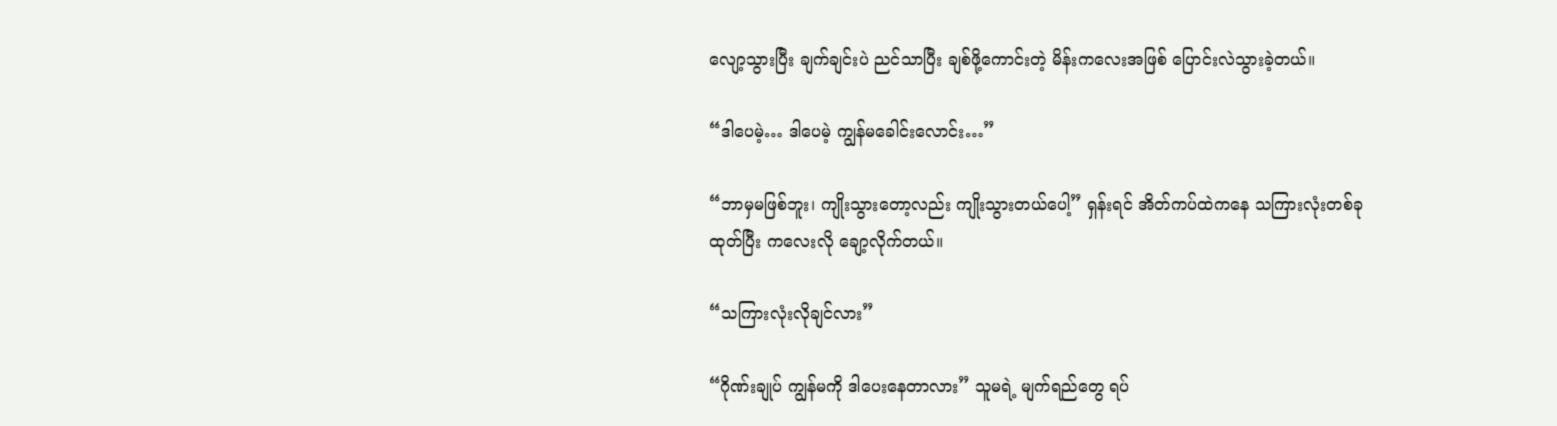လျော့သွားပြီး ချက်ချင်းပဲ ညင်သာပြီး ချစ်ဖို့ကောင်းတဲ့ မိန်းကလေးအဖြစ် ပြောင်းလဲသွားခဲ့တယ်။

“ဒါပေမဲ့… ဒါပေမဲ့ ကျွန်မခေါင်းလောင်း…”

“ဘာမှမဖြစ်ဘူး၊ ကျိုးသွားတော့လည်း ကျိုးသွားတယ်ပေါ့” ရှန်းရင် အိတ်ကပ်ထဲကနေ သကြားလုံးတစ်ခုထုတ်ပြီး ကလေးလို ချော့လိုက်တယ်။

“သကြားလုံးလိုချင်လား”

“ဂိုဏ်းချုပ် ကျွန်မကို ဒါပေးနေတာလား” သူမရဲ့ မျက်ရည်တွေ ရပ်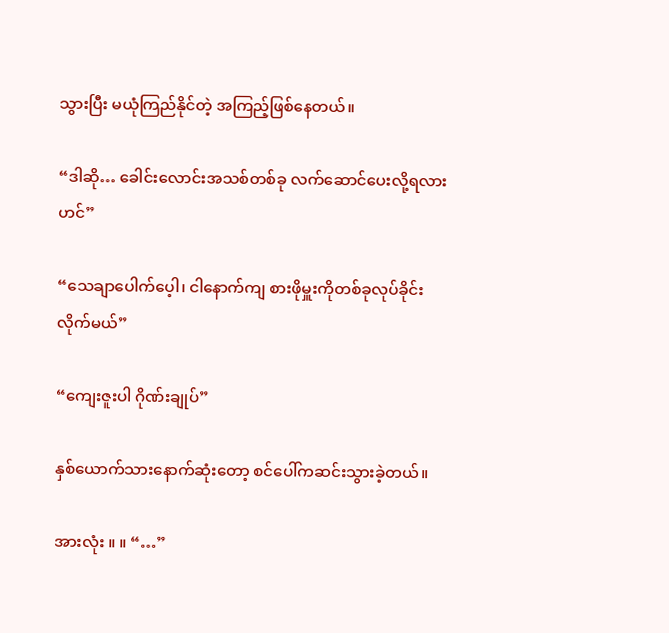သွားပြီး မယုံကြည်နိုင်တဲ့ အကြည့်ဖြစ်နေတယ်။

“ဒါဆို… ခေါင်းလောင်းအသစ်တစ်ခု လက်ဆောင်ပေးလို့ရလားဟင်”

“သေချာပေါက်ပေ့ါ၊ ငါနောက်ကျ စားဖိုမှူးကိုတစ်ခုလုပ်ခိုင်းလိုက်မယ်”

“ကျေးဇူးပါ ဂိုဏ်းချုပ်”

နှစ်ယောက်သားနောက်ဆုံးတော့ စင်ပေါ်ကဆင်းသွားခဲ့တယ်။

အားလုံး ။ ။ “…”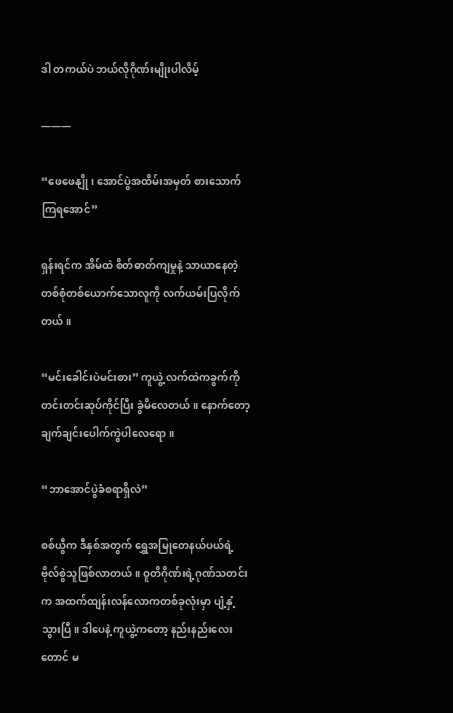ဒါ တကယ်ပဲ ဘယ်လိုဂိုဏ်းမျိုးပါလိမ့်

———

“ဖေဖေနျို၊ အောင်ပွဲအထိမ်းအမှတ် စားသောက်ကြရအောင်”

ရှန်းရင်က အိမ်ထဲ စိတ်ဓာတ်ကျမှုနဲ့ သာယာနေတဲ့ တစ်‌စုံတစ်ယောက်သောလူကို လက်ယမ်းပြလိုက်တယ်။

“မင်းခေါင်းပဲမင်းစား” ကူယွဲ့ လက်ထဲကခွက်ကို တင်းတင်းဆုပ်ကိုင်ပြီး ခွဲမိလေတယ်။ နောက်တော့ ချက်ချင်းပေါက်ကွဲပါလေရော။

“ဘာအောင်ပွဲခံစရာရှိလဲ”

စစ်ယွီက ဒီနှစ်အတွက် ရွှေအမြုတေနယ်ပယ်ရဲ့ ဗိုလ်စွဲသူဖြစ်လာတယ်။ ဝူတိဂိုဏ်းရဲ့ဂုဏ်သတင်းက အထက်ထျန်းလန်လောကတစ်ခုလုံးမှာ ပျံ့နှံ့သွားပြီ။ ဒါပေနဲ့ ကူယွဲ့ကတော့ နည်းနည်းလေးတောင် မ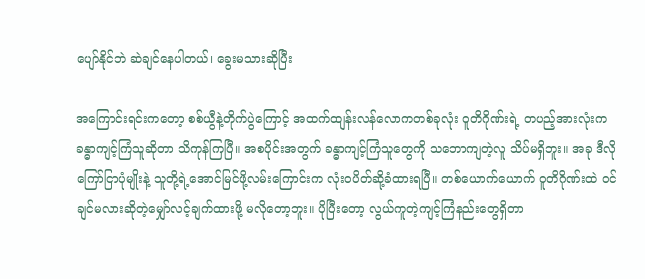ပျော်နိုင်ဘဲ ဆဲချင်နေပါတယ်၊ ခွေးမသားဆိုပြီး

အကြောင်းရင်းကတော့ စစ်ယွီနဲ့တိုက်ပွဲကြောင့် အထက်ထျန်းလန်လောကတစ်ခုလုံး ဝူတိဂိုဏ်းရဲ့ တပည့်အားလုံးက ခန္ဓာကျင့်ကြံသူဆိုတာ သိကုန်ကြပြီ။ အစပိုင်းအတွက် ခန္ဓာကျင့်ကြံသူတွေကို သဘောကျတဲ့လူ သိပ်မရှိဘူး။ အခု ဒီလိုကြော်ငြာပုံမျိုးနဲ့ သူတို့ရဲ့အောင်မြင်ဖို့လမ်းကြောင်းက လုံးဝပိတ်ဆို့ခံထားရပြီ။ တစ်ယောက်ယောက် ဝူတိဂိုဏ်းထဲ ဝင်ချင်မလားဆိုတဲ့မျှော်လင့်ချက်ထားဖို့ မလိုတော့ဘူး။ ပိုပြီးတော့ လွယ်ကူတဲ့ကျင့်ကြံနည်းတွေရှိတာ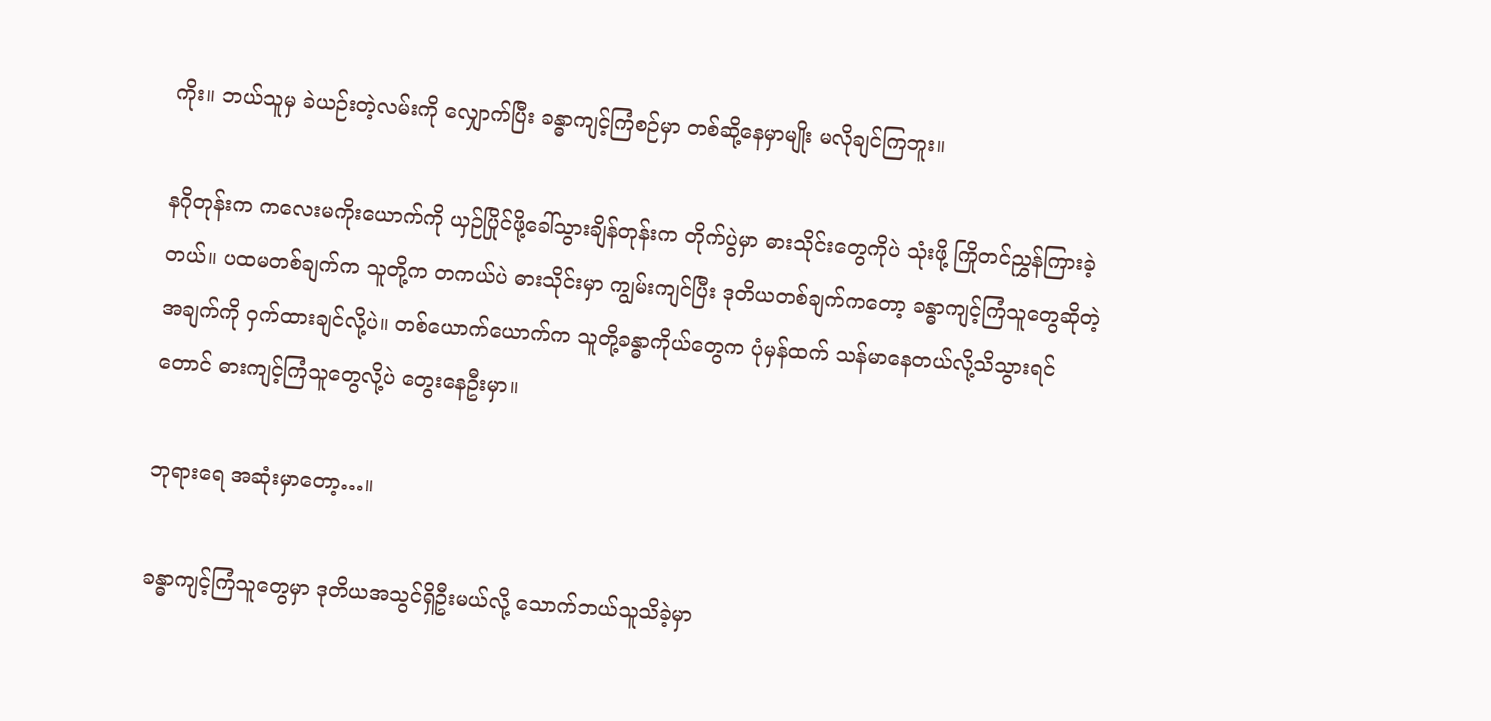ကိုး။ ဘယ်သူမှ ခဲယဉ်းတဲ့လမ်းကို လျှောက်ပြီး ခန္ဓာကျင့်ကြံစဉ်မှာ တစ်ဆို့နေမှာမျိုး မလိုချင်ကြဘူး။

နဂိုတုန်းက ကလေးမကိုးယောက်ကို ယှဉ်ပြိုင်ဖို့ခေါ်သွားချိန်တုန်းက တိုက်ပွဲမှာ ဓားသိုင်းတွေကိုပဲ သုံးဖို့ ကြိုတင်ညွှန်ကြားခဲ့တယ်။ ပထမတစ်ချက်က သူတို့က တကယ်ပဲ ဓားသိုင်းမှာ ကျွမ်းကျင်ပြီး ဒုတိယတစ်ချက်ကတော့ ခန္ဓာကျင့်ကြံသူတွေဆိုတဲ့အချက်ကို ဝှက်ထားချင်လို့ပဲ။ တစ်ယောက်ယောက်က သူတို့ခန္ဓာကိုယ်တွေက ပုံမှန်ထက် သန်မာနေတယ်လို့သိသွားရင်တောင် ဓားကျင့်ကြံသူတွေလို့ပဲ တွေးနေဦးမှာ။

ဘုရားရေ အဆုံးမှာတော့…။

ခန္ဓာကျင့်ကြံသူတွေမှာ ဒုတိယအသွင်ရှိဦးမယ်လို့ သောက်ဘယ်သူသိခဲ့မှာ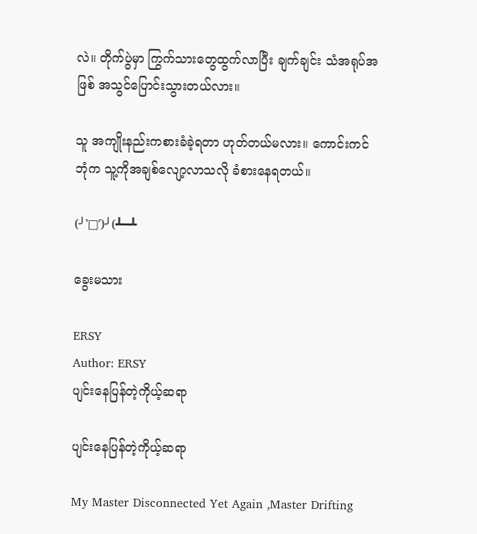လဲ။ တိုက်ပွဲမှာ ကြွက်သားတွေထွက်လာပြီး ချက်ချင်း သံအရုပ်အဖြစ် အသွင်ပြောင်းသွားတယ်လား။

သူ အကျိုးနည်းကစားခံခဲ့ရတာ ဟုတ်တယ်မလား။ ကောင်းကင်ဘုံက သူ့ကိုအချစ်လျော့လာသလို ခံစားနေရတယ်။

(╯‵□′)╯(┻━┻

ခွေးမသား

ERSY
Author: ERSY
ပျင်းနေပြန်တဲ့ကိုယ့်ဆရာ

ပျင်းနေပြန်တဲ့ကိုယ့်ဆရာ

My Master Disconnected Yet Again ,Master Drifting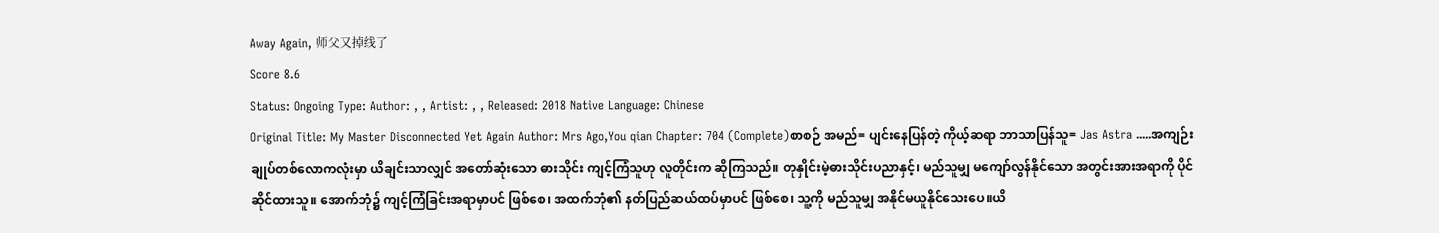Away Again, 师父又掉线了
Score 8.6
Status: Ongoing Type: Author: , , Artist: , , Released: 2018 Native Language: Chinese
Original Title: My Master Disconnected Yet Again Author: Mrs Ago,You qian Chapter: 704 (Complete)စာစဉ် အမည်= ပျင်းနေပြန်တဲ့ ကိုယ့်ဆရာ ဘာသာပြန်သူ= Jas Astra .....အကျဉ်းချုပ်တစ်လောကလုံးမှာ ယိချင်းသာလျှင် အတော်ဆုံးသော ဓားသိုင်း ကျင့်ကြံသူဟု လူတိုင်းက ဆိုကြသည်။ တုနှိုင်းမဲ့ဓားသိုင်းပညာနှင့်၊ မည်သူမျှ မကျော်လွန်နိုင်သော အတွင်းအားအရာကို ပိုင်ဆိုင်ထားသူ။ အောက်ဘုံ၌ ကျင့်ကြံခြင်းအရာမှာပင် ဖြစ်စေ၊ အထက်ဘုံ၏ နတ်ပြည်ဆယ်ထပ်မှာပင် ဖြစ်စေ၊ သူ့ကို မည်သူမျှ အနိုင်မယူနိုင်သေးပေ။ယိ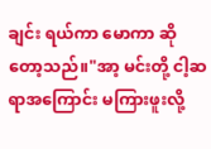ချင်း ရယ်ကာ မောကာ ဆိုတော့သည်။"အာ့ မင်းတို့ ငါ့ဆရာအကြောင်း မကြားဖူးလို့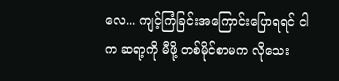လေ... ကျင့်ကြံခြင်းအကြောင်းပြောရရင် ငါက ဆရာ့ကို မီဖို့ တစ်မိုင်စာမက လိုသေး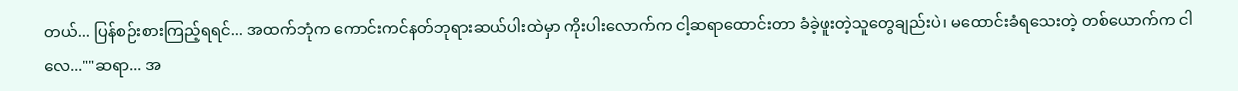တယ်... ပြန်စဉ်းစားကြည့်ရရင်... အထက်ဘုံက ကောင်းကင်နတ်ဘုရားဆယ်ပါးထဲမှာ ကိုးပါးလောက်က ငါ့ဆရာထောင်းတာ ခံခဲ့ဖူးတဲ့သူတွေချည်းပဲ၊ မထောင်းခံရသေးတဲ့ တစ်ယောက်က ငါလေ...""ဆရာ... အ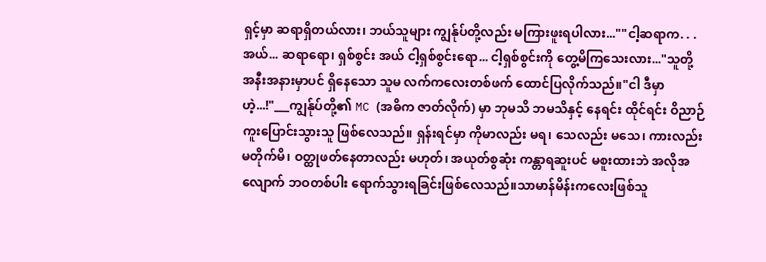ရှင့်မှာ ဆရာရှိတယ်လား၊ ဘယ်သူများ ကျွန်ုပ်တို့လည်း မကြားဖူးရပါလား...""ငါ့ဆရာက. . . အယ်... ဆရာရော၊ ရှစ်စွင်း အယ် ငါ့ရှစ်စွင်းရော... ငါ့ရှစ်စွင်းကို တွေ့မိကြသေးလား..."သူတို့ အနီးအနားမှာပင် ရှိနေသော သူမ လက်ကလေးတစ်ဖက် ထောင်ပြလိုက်သည်။"ငါ ဒီမှာဟဲ့...!"___ကျွန်ုပ်တို့၏ MC (အဓိက ဇာတ်လိုက်) မှာ ဘုမသိ ဘမသိနှင့် နေရင်း ထိုင်ရင်း ဝိညာဉ်ကူးပြောင်းသွားသူ ဖြစ်လေသည်။ ရှန်းရင်မှာ ကိုမာလည်း မရ၊ သေလည်း မသေ၊ ကားလည်း မတိုက်မိ၊ ဝတ္ထုဖတ်နေတာလည်း မဟုတ်၊ အယုတ်စွဆုံး ကန္တာရဆူးပင် မစူးထားဘဲ အလိုအလျောက် ဘဝတစ်ပါး ရောက်သွားရခြင်းဖြစ်လေသည်။သာမာန်မိန်းကလေးဖြစ်သူ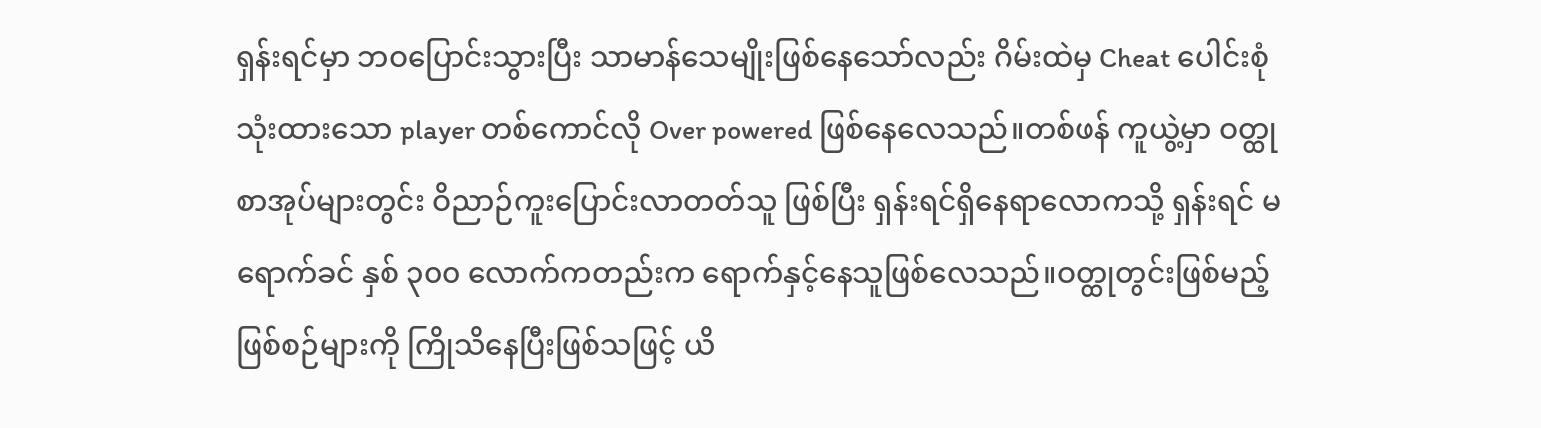ရှန်းရင်မှာ ဘဝပြောင်းသွားပြီး သာမာန်သေမျိုးဖြစ်နေသော်လည်း ဂိမ်းထဲမှ Cheat ပေါင်းစုံသုံးထားသော player တစ်ကောင်လို Over powered ဖြစ်နေလေသည်။တစ်ဖန် ကူယွဲ့မှာ ဝတ္ထုစာအုပ်များတွင်း ဝိညာဉ်ကူးပြောင်းလာတတ်သူ ဖြစ်ပြီး ရှန်းရင်ရှိနေရာလောကသို့ ရှန်းရင် မရောက်ခင် နှစ် ၃၀၀ လောက်ကတည်းက ရောက်နှင့်နေသူဖြစ်လေသည်။ဝတ္ထုတွင်းဖြစ်မည့် ဖြစ်စဉ်များကို ကြိုသိနေပြီးဖြစ်သဖြင့် ယိ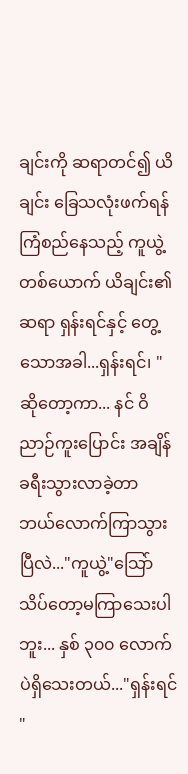ချင်းကို ဆရာတင်၍ ယိချင်း ခြေသလုံးဖက်ရန် ကြံစည်နေသည့် ကူယွဲ့တစ်ယောက် ယိချင်း၏ ဆရာ ရှန်းရင်နှင့် တွေ့သောအခါ...ရှန်းရင်၊ "ဆိုတော့ကာ... နင် ဝိညာဉ်ကူးပြောင်း အချိန်ခရီးသွားလာခဲ့တာ ဘယ်လောက်ကြာသွားပြီလဲ..."ကူယွဲ့"သြော် သိပ်တော့မကြာသေးပါဘူး... နှစ် ၃၀၀ လောက်ပဲရှိသေးတယ်..."ရှန်းရင် "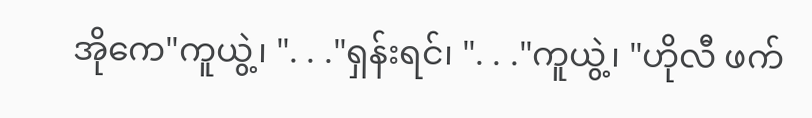အိုကေ"ကူယွဲ့၊ ". . ."ရှန်းရင်၊ ". . ."ကူယွဲ့၊ "ဟိုလီ ဖက်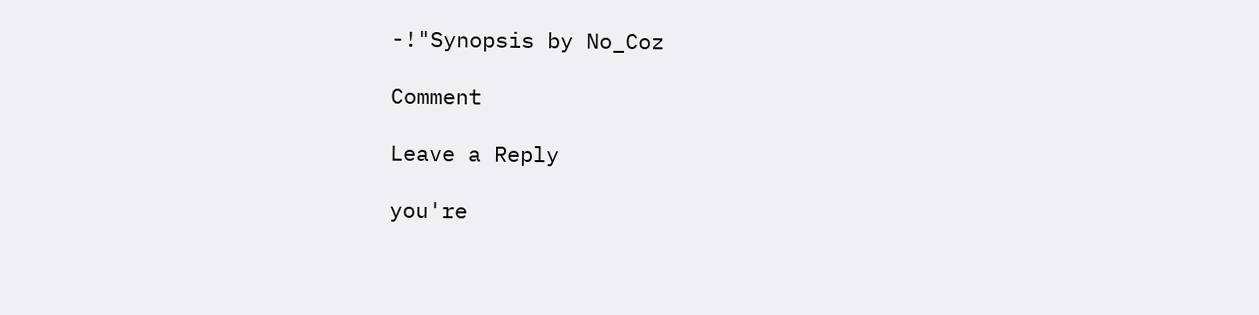-!"Synopsis by No_Coz

Comment

Leave a Reply

you're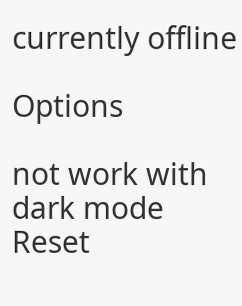currently offline

Options

not work with dark mode
Reset